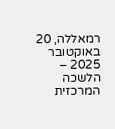רמאללה, 20 באוקטובר 2025 – הלשכה המרכזית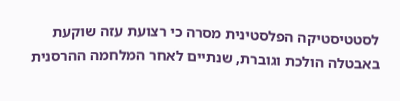לסטטיסטיקה הפלסטינית מסרה כי רצועת עזה שוקעת באבטלה הולכת וגוברת, שנתיים לאחר המלחמה ההרסנית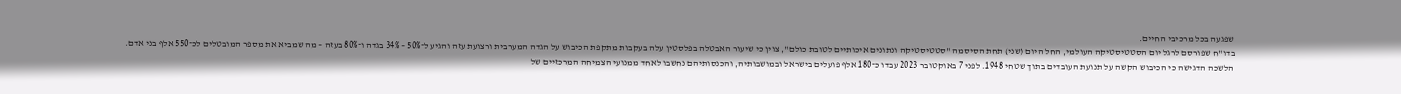שפגעה בכל מרכיבי החיים.
בדו"ח שפורסם לרגל יום הסטטיסטיקה העולמי, החל היום (שני) תחת הסיסמה "סטטיסטיקה ונתונים איכותיים לטובת כולם", צוין כי שיעור האבטלה בפלסטין עלה בעקבות מתקפת הכיבוש על הגדה המערבית ורצועת עזה והגיע ל־50% – 34% בגדה ו־80% בעזה – מה שמביא את מספר המובטלים לכ־550 אלף בני אדם.
הלשכה הדגישה כי הכיבוש הקשה על תנועת העובדים בתוך שטחי 1948. לפני 7 באוקטובר 2023 עבדו כ־180 אלף פועלים בישראל ובמושבותיה, והכנסותיהם נחשבו לאחד ממנועי הצמיחה המרכזיים של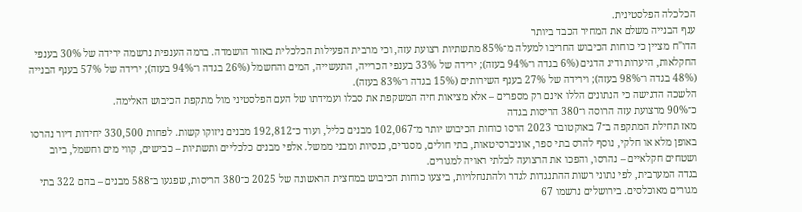הכלכלה הפלסטינית.
ענף הבנייה משלם את המחיר הכבד ביותר
הדו"ח מציין כי כוחות הכיבוש החריבו למעלה מ־85% מתשתיות רצועת עזה, וכי מרבית הפעילות הכלכלית באזור הושמדה. ברמה הענפית נרשמה ירידה של 30% בענפי החקלאות, היערות ודיג הדגים (6% בגדה ו־94% בעזה); ירידה של 33% בענפי הכרייה, התעשייה, המים והחשמל (26% בגדה ו־94% בעזה); ירידה של 57% בענף הבנייה (48% בגדה ו־98% בעזה); וירידה של 27% בענף השירותים (15% בגדה ו־83% בעזה).
הלשכה הדגישה כי הנתונים הללו אינם רק מספרים – אלא מציאות חיה המשקפת את סבלו ועמידתו של העם הפלסטיני מול מתקפת הכיבוש האלימה.
כ־90% מרצועת עזה הרוסה ו־380 הריסות בגדה
מאז תחילת המתקפה ב־7 באוקטובר 2023 הרסו כוחות הכיבוש יותר מ־102,067 מבנים כליל, ועוד כ־192,812 מבנים ניזוקו קשות. לפחות 330,500 יחידות דיור נהרסו באופן מלא או חלקי, נוסף להרס בתי ספר, אוניברסיטאות, בתי חולים, מסגדים, כנסיות ומבני ממשל. אלפי מבנים כלכליים ותשתיות – כבישים, קווי מים וחשמל, ביוב ושטחים חקלאיים – נהרסו, והפכו את הרצועה לבלתי ראויה למגורים.
בגדה המערבית, לפי נתוני רשות ההתנגדות לגדר ולהתנחלויות, ביצעו כוחות הכיבוש במחצית הראשונה של 2025 כ־380 הריסות, שפגעו ב־588 מבנים – בהם 322 בתי מגורים מאוכלסים. בירושלים נרשמו 67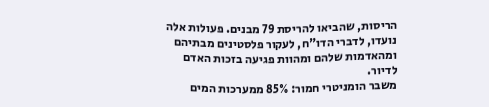הריסות, שהביאו להריסת 79 מבנים. פעולות אלה נועדו, לדברי הדו"ח, לעקור פלסטינים מבתיהם ומהאדמות שלהם ומהוות פגיעה בזכות האדם לדיור.
משבר הומניטרי חמור: 85% ממערכות המים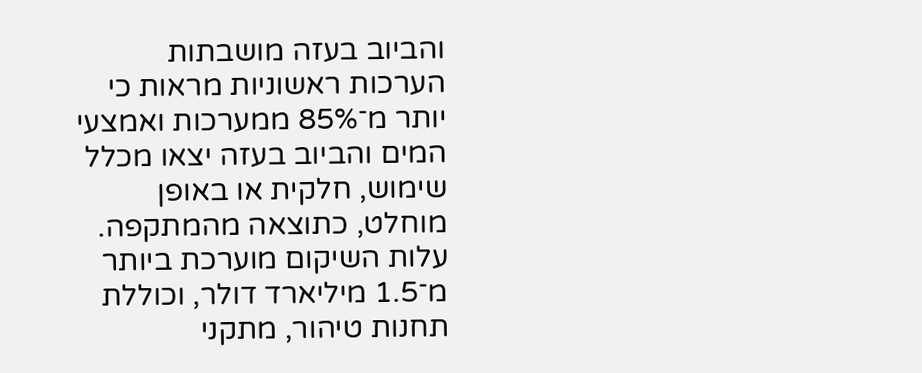והביוב בעזה מושבתות
הערכות ראשוניות מראות כי יותר מ־85% ממערכות ואמצעי המים והביוב בעזה יצאו מכלל שימוש, חלקית או באופן מוחלט, כתוצאה מהמתקפה. עלות השיקום מוערכת ביותר מ־1.5 מיליארד דולר, וכוללת תחנות טיהור, מתקני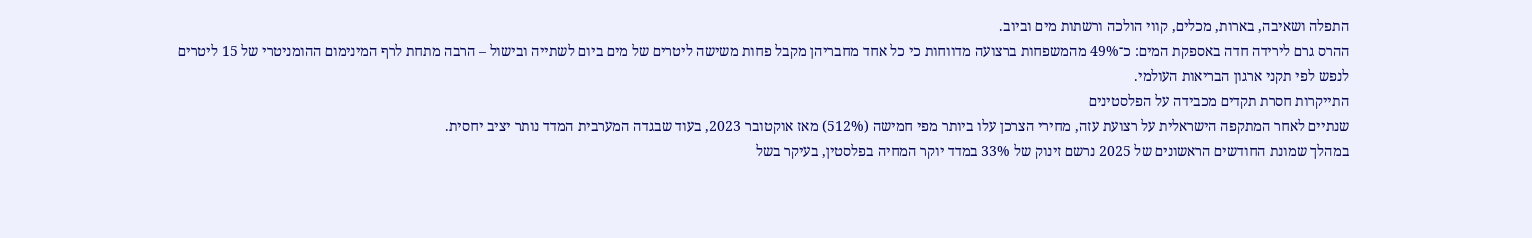התפלה ושאיבה, בארות, מכלים, קווי הולכה ורשתות מים וביוב.
ההרס גרם לירידה חדה באספקת המים: כ־49% מהמשפחות ברצועה מדווחות כי כל אחד מחבריהן מקבל פחות משישה ליטרים של מים ביום לשתייה ובישול – הרבה מתחת לרף המינימום ההומניטרי של 15 ליטרים לנפש לפי תקני ארגון הבריאות העולמי.
התייקרות חסרת תקדים מכבידה על הפלסטינים
שנתיים לאחר המתקפה הישראלית על רצועת עזה, מחירי הצרכן עלו ביותר מפי חמישה (512%) מאז אוקטובר 2023, בעוד שבגדה המערבית המדד נותר יציב יחסית.
במהלך שמונת החודשים הראשונים של 2025 נרשם זינוק של 33% במדד יוקר המחיה בפלסטין, בעיקר בשל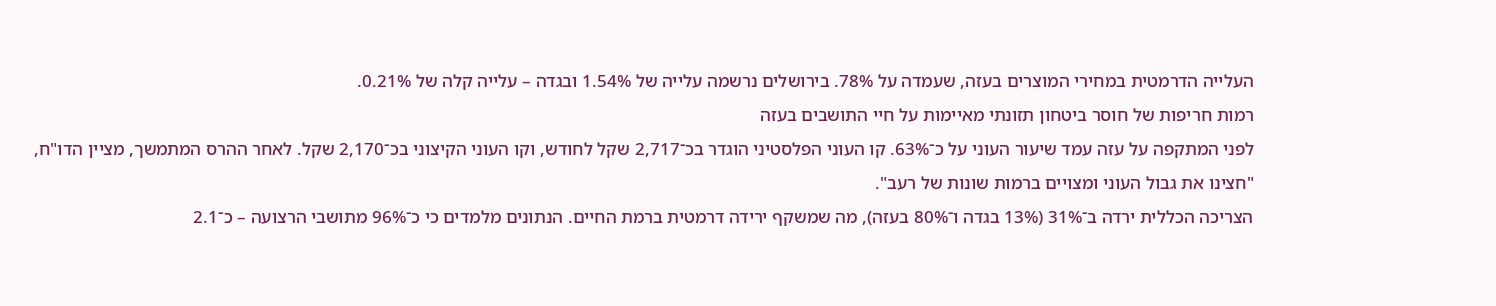העלייה הדרמטית במחירי המוצרים בעזה, שעמדה על 78%. בירושלים נרשמה עלייה של 1.54% ובגדה – עלייה קלה של 0.21%.
רמות חריפות של חוסר ביטחון תזונתי מאיימות על חיי התושבים בעזה
לפני המתקפה על עזה עמד שיעור העוני על כ־63%. קו העוני הפלסטיני הוגדר בכ־2,717 שקל לחודש, וקו העוני הקיצוני בכ־2,170 שקל. לאחר ההרס המתמשך, מציין הדו"ח, "חצינו את גבול העוני ומצויים ברמות שונות של רעב".
הצריכה הכללית ירדה ב־31% (13% בגדה ו־80% בעזה), מה שמשקף ירידה דרמטית ברמת החיים. הנתונים מלמדים כי כ־96% מתושבי הרצועה – כ־2.1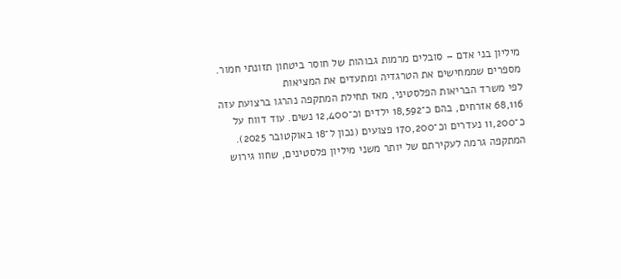מיליון בני אדם – סובלים מרמות גבוהות של חוסר ביטחון תזונתי חמור.
מספרים שממחישים את הטרגדיה ומתעדים את המציאות
לפי משרד הבריאות הפלסטיני, מאז תחילת המתקפה נהרגו ברצועת עזה 68,116 אזרחים, בהם כ־18,592 ילדים וכ־12,400 נשים. עוד דווח על כ־11,200 נעדרים וכ־170,200 פצועים (נכון ל־18 באוקטובר 2025).
המתקפה גרמה לעקירתם של יותר משני מיליון פלסטינים, שחוו גירוש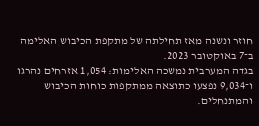חוזר ונשנה מאז תחילתה של מתקפת הכיבוש האלימה ב־7 באוקטובר 2023.
בגדה המערבית נמשכה האלימות: 1,054 אזרחים נהרגו ו־9,034 נפצעו כתוצאה ממתקפות כוחות הכיבוש והמתנחלים.